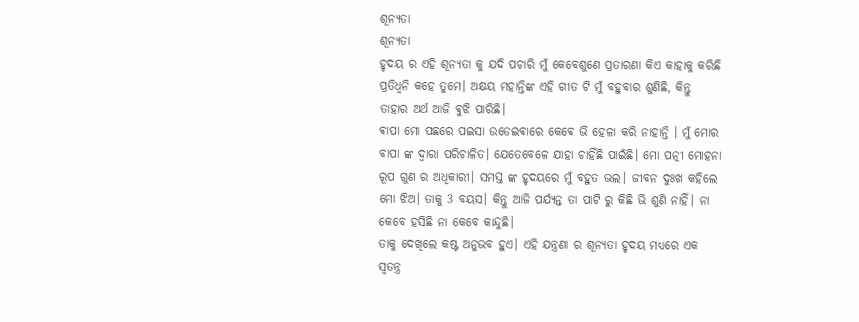ଶୂନ୍ୟତା
ଶୂନ୍ୟତା
ହୃଦୟ ର ଏହି ଶୂନ୍ୟତା କୁ ଯଦି ପଚାରି ମୁଁ କେବେଶୁଣେ ପ୍ରତାରଣା କିଏ କାହାକୁ କରିଛି ପ୍ରତିଧ୍ୱନି କହେ ତୁମେ। ଅକ୍ଷୟ ମହାନ୍ତିଙ୍କ ଏହି ଗୀତ ଟି ମୁଁ ବହୁବାର ଶୁଣିଛି, କିନ୍ତୁ ତାହାର ଅର୍ଥ ଆଜି ଵୁଝି ପାରିଛି।
ଵାପା ମୋ ପଛରେ ପଇସା ଉଡେଇଵାରେ କେଵେ ଭି ହେଳା କରି ନାହାନ୍ତି । ମୁଁ ମୋର ବାପା ଙ୍କ ଦ୍ଵାରା ପରିଚାଳିତ। ଯେତେବେଳେ ଯାହା ଚାହିଁଛି ପାଇଁଛି। ମୋ ପତ୍ନୀ ମୋହନା ରୂପ ଗୁଣ ର ଅଧିକାରୀ। ସମସ୍ତ ଙ୍କ ହୃଦୟରେ ମୁଁ ବହୁତ ଭଲ। ଜୀବନ ଦୁଃଖ କହିଲେ ମୋ ଝିଅ। ତାକୁ 3 ବୟସ। କିନ୍ତୁ ଆଜି ପର୍ଯ୍ୟନ୍ତ ତା ପାଟି ରୁ କିଛି ଭି ଶୁଣି ନାହିଁ। ନା କେବେ ହସିଛି ନା କେବେ କାନ୍ଦୁଛି।
ତାକୁ ଦେଖିଲେ କଷ୍ଟ ଅନୁଭବ ହୁଏ। ଏହି ଯନ୍ତ୍ରଣା ର ଶୂନ୍ୟତା ହୃଦୟ ମଧ୍ୟରେ ଏକ ସ୍ବତନ୍ତ୍ର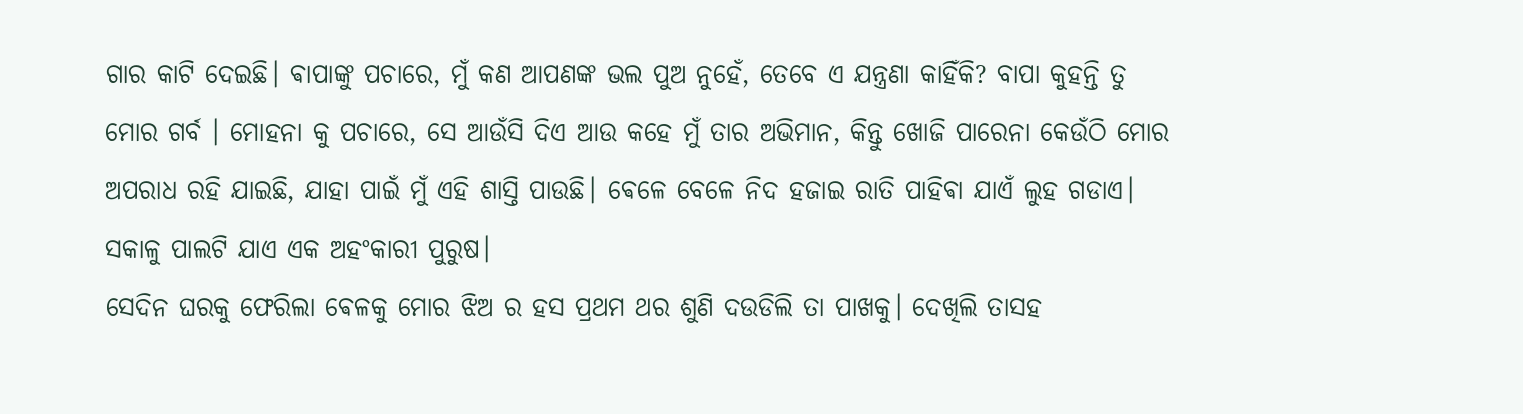ଗାର କାଟି ଦେଇଛି। ଵାପାଙ୍କୁ ପଚାରେ, ମୁଁ କଣ ଆପଣଙ୍କ ଭଲ ପୁଅ ନୁହେଁ, ତେବେ ଏ ଯନ୍ତ୍ରଣା କାହିଁକି? ବାପା କୁହନ୍ତି ତୁ ମୋର ଗର୍ବ । ମୋହନା କୁ ପଚାରେ, ସେ ଆଉଁସି ଦିଏ ଆଉ କହେ ମୁଁ ତାର ଅଭିମାନ, କିନ୍ତୁ ଖୋଜି ପାରେନା କେଉଁଠି ମୋର ଅପରାଧ ରହି ଯାଇଛି, ଯାହା ପାଇଁ ମୁଁ ଏହି ଶାସ୍ତି ପାଉଛି। ଵେଳେ ବେଳେ ନିଦ ହଜାଇ ରାତି ପାହିଵା ଯାଏଁ ଲୁହ ଗଡାଏ। ସକାଳୁ ପାଲଟି ଯାଏ ଏକ ଅହଂକାରୀ ପୁରୁଷ।
ସେଦିନ ଘରକୁ ଫେରିଲା ଵେଳକୁ ମୋର ଝିଅ ର ହସ ପ୍ରଥମ ଥର ଶୁଣି ଦଉଡିଲି ତା ପାଖକୁ। ଦେଖିଲି ତାସହ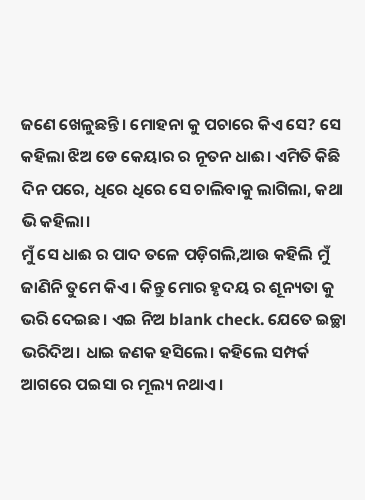ଜଣେ ଖେଳୁଛନ୍ତି। ମୋହନା କୁ ପଚାରେ କିଏ ସେ? ସେ କହିଲା ଝିଅ ଡେ କେୟାର ର ନୂତନ ଧାଈ। ଏମିତି କିଛି ଦିନ ପରେ, ଧିରେ ଧିରେ ସେ ଚାଲିବାକୁ ଲାଗିଲା, କଥା ଭି କହିଲା।
ମୁଁ ସେ ଧାଈ ର ପାଦ ତଳେ ପଡ଼ିଗଲି,ଆଉ କହିଲି ମୁଁ ଜାଣିନି ତୁମେ କିଏ। କିନ୍ତୁ ମୋର ହୃଦୟ ର ଶୂନ୍ୟତା କୁ ଭରି ଦେଇଛ। ଏଇ ନିଅ blank check. ଯେତେ ଇଚ୍ଛା ଭରିଦିଅ। ଧାଇ ଜଣକ ହସିଲେ। କହିଲେ ସମ୍ପର୍କ ଆଗରେ ପଇସା ର ମୂଲ୍ୟ ନଥାଏ।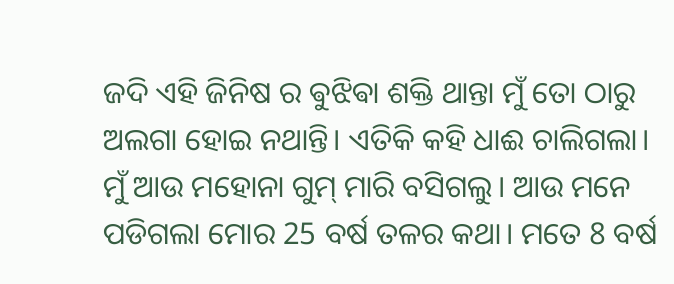ଜଦି ଏହି ଜିନିଷ ର ଵୁଝିଵା ଶକ୍ତି ଥାନ୍ତା ମୁଁ ତୋ ଠାରୁ ଅଲଗା ହୋଇ ନଥାନ୍ତି। ଏତିକି କହି ଧାଈ ଚାଲିଗଲା।
ମୁଁ ଆଉ ମହୋନା ଗୁମ୍ ମାରି ବସିଗଲୁ। ଆଉ ମନେ ପଡିଗଲା ମୋର 25 ବର୍ଷ ତଳର କଥା। ମତେ 8 ବର୍ଷ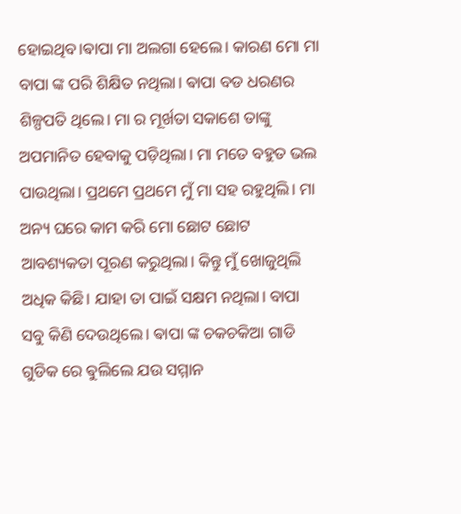ହୋଇଥିବ।ଵାପା ମା ଅଲଗା ହେଲେ। କାରଣ ମୋ ମା ବାପା ଙ୍କ ପରି ଶିକ୍ଷିତ ନଥିଲା। ଵାପା ବଡ ଧରଣର ଶିଳ୍ପପତି ଥିଲେ। ମା ର ମୂର୍ଖତା ସକାଶେ ତାଙ୍କୁ ଅପମାନିତ ହେବାକୁ ପଡ଼ିଥିଲା। ମା ମତେ ବହୁତ ଭଲ ପାଉଥିଲା। ପ୍ରଥମେ ପ୍ରଥମେ ମୁଁ ମା ସହ ରହୁଥିଲି। ମା ଅନ୍ୟ ଘରେ କାମ କରି ମୋ ଛୋଟ ଛୋଟ ଆବଶ୍ୟକତା ପୂରଣ କରୁଥିଲା। କିନ୍ତୁ ମୁଁ ଖୋଜୁଥିଲି ଅଧିକ କିଛି। ଯାହା ତା ପାଇଁ ସକ୍ଷମ ନଥିଲା। ବାପା ସବୁ କିଣି ଦେଉଥିଲେ। ଵାପା ଙ୍କ ଚକଚକିଆ ଗାଡି ଗୁଡିକ ରେ ଵୁଲିଲେ ଯଉ ସମ୍ମାନ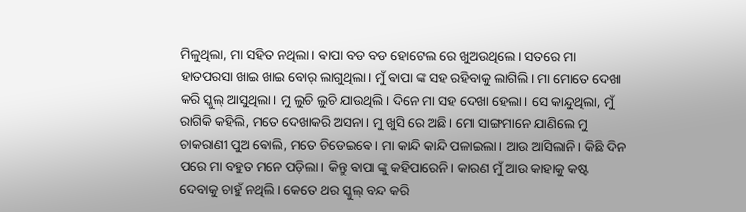ମିଳୁଥିଲା, ମା ସହିତ ନଥିଲା। ଵାପା ବଡ ବଡ ହୋଟେଲ ରେ ଖୁଅଉଥିଲେ। ସତରେ ମା ହାତପରସା ଖାଇ ଖାଇ ବୋର୍ ଲାଗୁଥିଲା। ମୁଁ ଵାପା ଙ୍କ ସହ ରହିବାକୁ ଲାଗିଲି। ମା ମୋତେ ଦେଖା କରି ସ୍କୁଲ୍ ଆସୁଥିଲା। ମୁ ଲୁଚି ଲୁଚି ଯାଉଥିଲି। ଦିନେ ମା ସହ ଦେଖା ହେଲା। ସେ କାନ୍ଦୁଥିଲା, ମୁଁ ରାଗିକି କହିଲି, ମତେ ଦେଖାକରି ଅସନା। ମୁ ଖୁସି ରେ ଅଛି। ମୋ ସାଙ୍ଗମାନେ ଯାଣିଲେ ମୁ ଚାକରାଣୀ ପୁଅ ଵୋଲି, ମତେ ଚିଡେଇଵେ। ମା କାନ୍ଦି କାନ୍ଦି ପଳାଇଲା। ଆଉ ଆସିଲାନି। କିଛି ଦିନ ପରେ ମା ବହୁତ ମନେ ପଡ଼ିଲା। କିନ୍ତୁ ଵାପା ଙ୍କୁ କହିପାରେନି। କାରଣ ମୁଁ ଆଉ କାହାକୁ କଷ୍ଟ ଦେବାକୁ ଚାହୁଁ ନଥିଲି। କେତେ ଥର ସ୍କୁଲ୍ ବନ୍ଦ କରି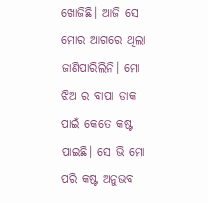ଖୋଜିଛି। ଆଜି ସେ ମୋର ଆଗରେ ଥିଲା ଜାଣିପାରିଲିନି। ମୋ ଝିଅ ର ବାପା ଡାକ ପାଇଁ କେତେ କଷ୍ଟ ପାଇଛି। ସେ ଭି ମୋ ପରି କଷ୍ଟ ଅନୁଭବ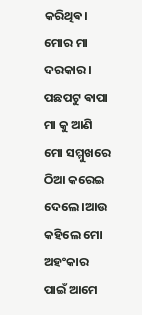କରିଥିଵ। ମୋର ମା ଦରକାର।
ପଛପଟୁ ଵାପା ମା କୁ ଆଣି ମୋ ସମ୍ମୁଖରେ ଠିଆ କରେଇ ଦେଲେ।ଆଉ କହିଲେ ମୋ ଅହଂକାର ପାଇଁ ଆମେ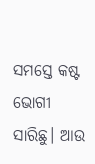ସମସ୍ତେ କଷ୍ଟ ଭୋଗୀ ସାରିଛୁ। ଆଉ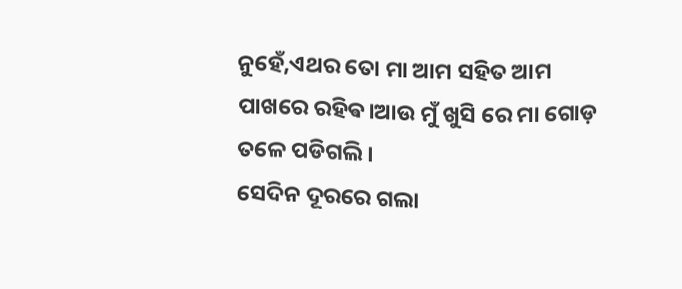ନୁହେଁ,ଏଥର ତୋ ମା ଆମ ସହିତ ଆମ ପାଖରେ ରହିଵ।ଆଉ ମୁଁ ଖୁସି ରେ ମା ଗୋଡ଼ ତଳେ ପଡିଗଲି।
ସେଦିନ ଦୂରରେ ଗଲା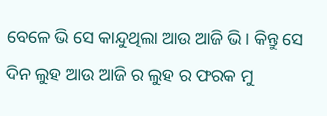ବେଳେ ଭି ସେ କାନ୍ଦୁଥିଲା ଆଉ ଆଜି ଭି। କିନ୍ତୁ ସେ ଦିନ ଲୁହ ଆଉ ଆଜି ର ଲୁହ ର ଫରକ ମୁ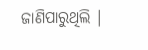ଜାଣିପାରୁଥିଲି ।